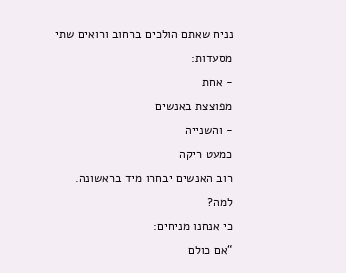נניח שאתם הולכים ברחוב ורואים שתי
מסעדות:
- אחת
מפוצצת באנשים
- והשנייה
כמעט ריקה
רוב האנשים יבחרו מיד בראשונה.
למה?
כי אנחנו מניחים:
“אם כולם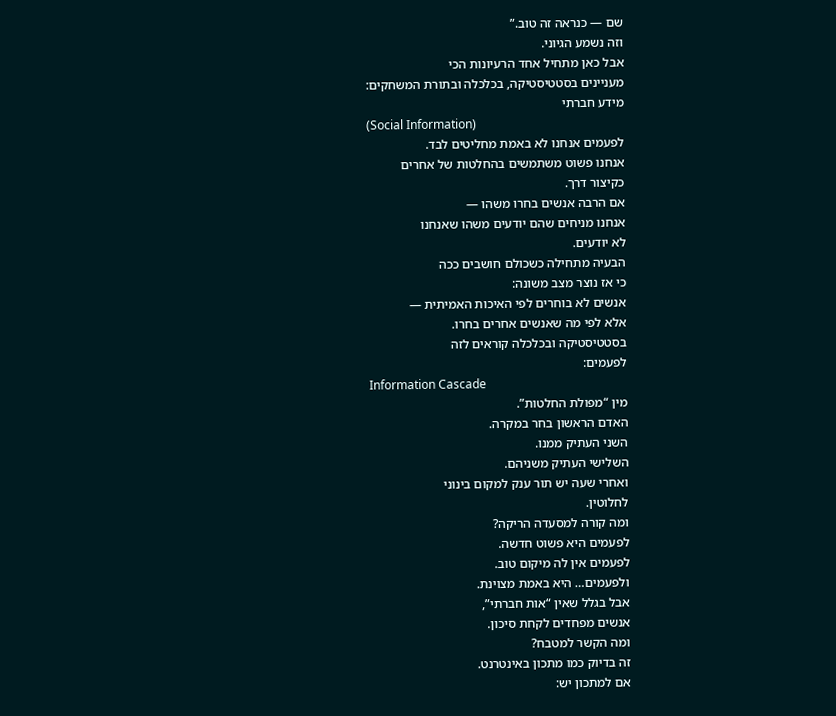שם — כנראה זה טוב.”
וזה נשמע הגיוני.
אבל כאן מתחיל אחד הרעיונות הכי
מעניינים בסטטיסטיקה, בכלכלה ובתורת המשחקים:
מידע חברתי
(Social Information)
לפעמים אנחנו לא באמת מחליטים לבד.
אנחנו פשוט משתמשים בהחלטות של אחרים
כקיצור דרך.
אם הרבה אנשים בחרו משהו —
אנחנו מניחים שהם יודעים משהו שאנחנו
לא יודעים.
הבעיה מתחילה כשכולם חושבים ככה
כי אז נוצר מצב משונה:
אנשים לא בוחרים לפי האיכות האמיתית —
אלא לפי מה שאנשים אחרים בחרו.
בסטטיסטיקה ובכלכלה קוראים לזה
לפעמים:
Information Cascade
מין “מפולת החלטות”.
האדם הראשון בחר במקרה.
השני העתיק ממנו.
השלישי העתיק משניהם.
ואחרי שעה יש תור ענק למקום בינוני
לחלוטין.
ומה קורה למסעדה הריקה?
לפעמים היא פשוט חדשה.
לפעמים אין לה מיקום טוב.
ולפעמים… היא באמת מצוינת.
אבל בגלל שאין “אות חברתי”,
אנשים מפחדים לקחת סיכון.
ומה הקשר למטבח?
זה בדיוק כמו מתכון באינטרנט.
אם למתכון יש: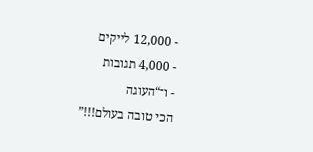- 12,000 לייקים
- 4,000 תגובות
- ו־“העוגה
הכי טובה בעולם!!!”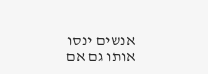אנשים ינסו אותו גם אם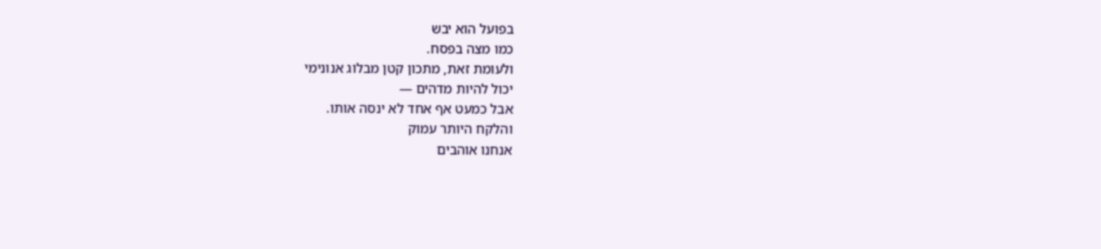בפועל הוא יבש
כמו מצה בפסח.
ולעומת זאת, מתכון קטן מבלוג אנונימי
יכול להיות מדהים —
אבל כמעט אף אחד לא ינסה אותו.
והלקח היותר עמוק
אנחנו אוהבים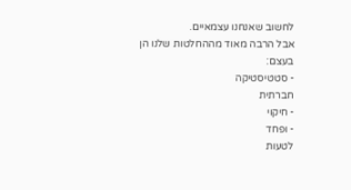לחשוב שאנחנו עצמאיים.
אבל הרבה מאוד מההחלטות שלנו הן בעצם:
- סטטיסטיקה
חברתית
- חיקוי
- ופחד
לטעות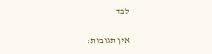לבד

אין תגובות: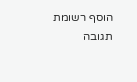הוסף רשומת תגובה